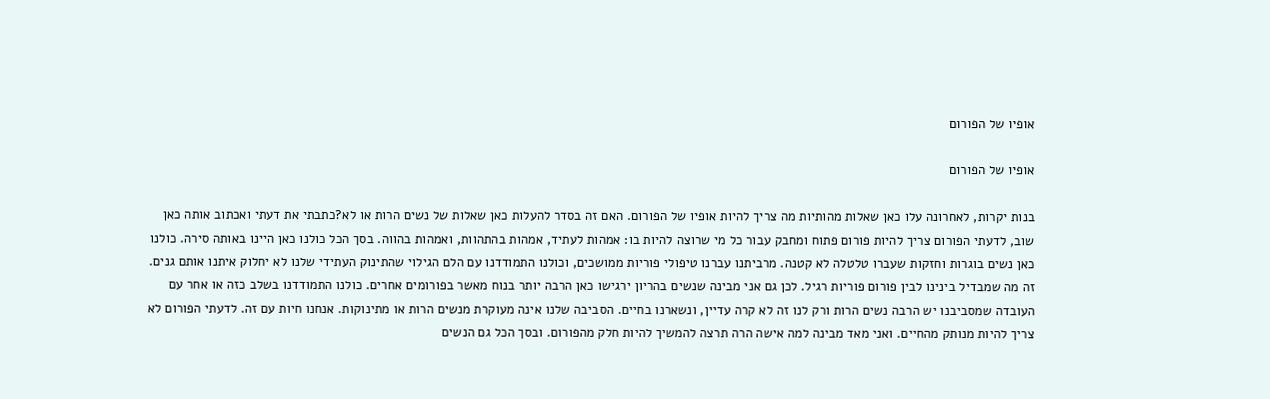אופיו של הפורום

אופיו של הפורום

בנות יקרות, לאחרונה עלו כאן שאלות מהותיות מה צריך להיות אופיו של הפורום. האם זה בסדר להעלות כאן שאלות של נשים הרות או לא?כתבתי את דעתי ואכתוב אותה כאן שוב, לדעתי הפורום צריך להיות פורום פתוח ומחבק עבור כל מי שרוצה להיות בו: אמהות לעתיד, אמהות בהתהוות, ואמהות בהווה. בסך הכל כולנו כאן היינו באותה סירה. כולנו כאן נשים בוגרות וחזקות שעברו טלטלה לא קטנה. מרביתנו עברנו טיפולי פוריות ממושכים, וכולנו התמודדנו עם הלם הגילוי שהתינוק העתידי שלנו לא יחלוק איתנו אותם גנים. זה מה שמבדיל בינינו לבין פורום פוריות רגיל. לכן גם אני מבינה שנשים בהריון ירגישו כאן הרבה יותר בנוח מאשר בפורומים אחרים. כולנו התמודדנו בשלב כזה או אחר עם העובדה שמסביבנו יש הרבה נשים הרות ורק לנו זה לא קרה עדיין, ונשארנו בחיים. הסביבה שלנו אינה מעוקרת מנשים הרות או מתינוקות. אנחנו חיות עם זה. לדעתי הפורום לא צריך להיות מנותק מהחיים. ואני מאד מבינה למה אישה הרה תרצה להמשיך להיות חלק מהפורום. ובסך הכל גם הנשים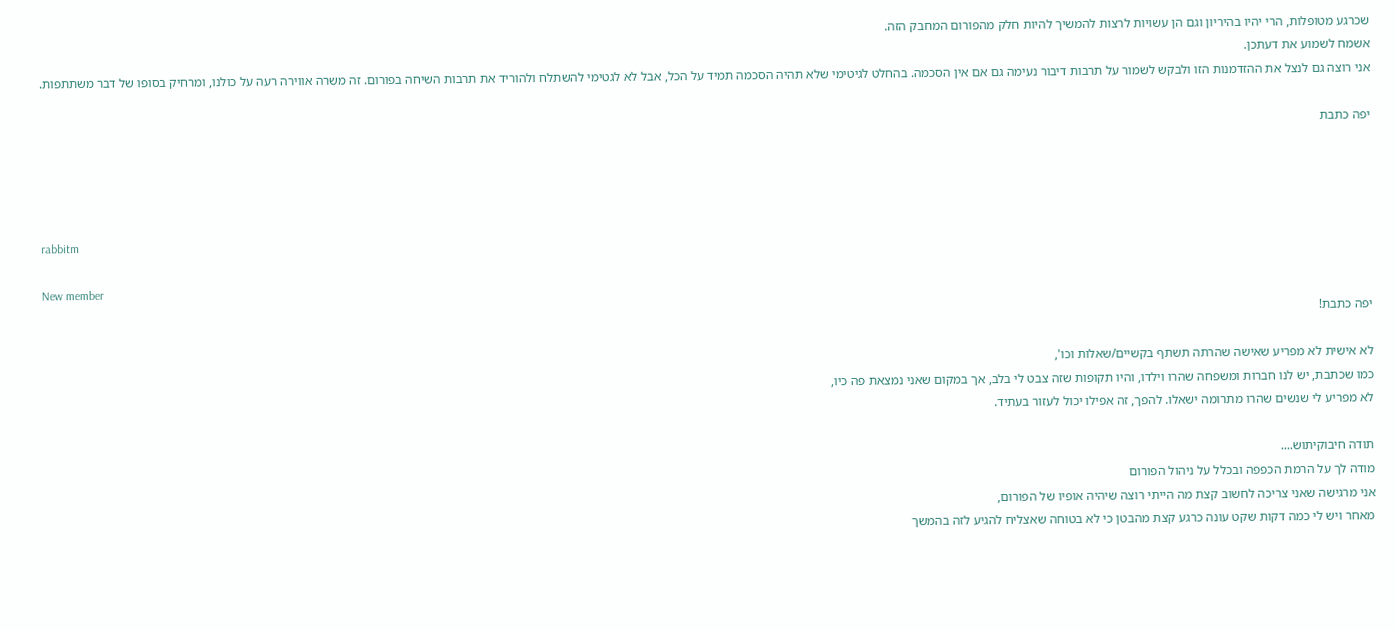שכרגע מטופלות, הרי יהיו בהיריון וגם הן עשויות לרצות להמשיך להיות חלק מהפורום המחבק הזה.
אשמח לשמוע את דעתכן.
אני רוצה גם לנצל את ההזדמנות הזו ולבקש לשמור על תרבות דיבור נעימה גם אם אין הסכמה. בהחלט לגיטימי שלא תהיה הסכמה תמיד על הכל, אבל לא לגטימי להשתלח ולהוריד את תרבות השיחה בפורום. זה משרה אווירה רעה על כולנו, ומרחיק בסופו של דבר משתתפות.

יפה כתבת




rabbitm

New member
יפה כתבת!

לא אישית לא מפריע שאישה שהרתה תשתף בקשיים/שאלות וכו',
כמו שכתבת, יש לנו חברות ומשפחה שהרו וילדו, והיו תקופות שזה צבט לי בלב, אך במקום שאני נמצאת פה כיו,
לא מפריע לי שנשים שהרו מתרומה ישאלו. להפך, זה אפילו יכול לעזור בעתיד.

תודה חיבוקיתוש....
מודה לך על הרמת הכפפה ובכלל על ניהול הפורום
אני מרגישה שאני צריכה לחשוב קצת מה הייתי רוצה שיהיה אופיו של הפורום,
מאחר ויש לי כמה דקות שקט עונה כרגע קצת מהבטן כי לא בטוחה שאצליח להגיע לזה בהמשך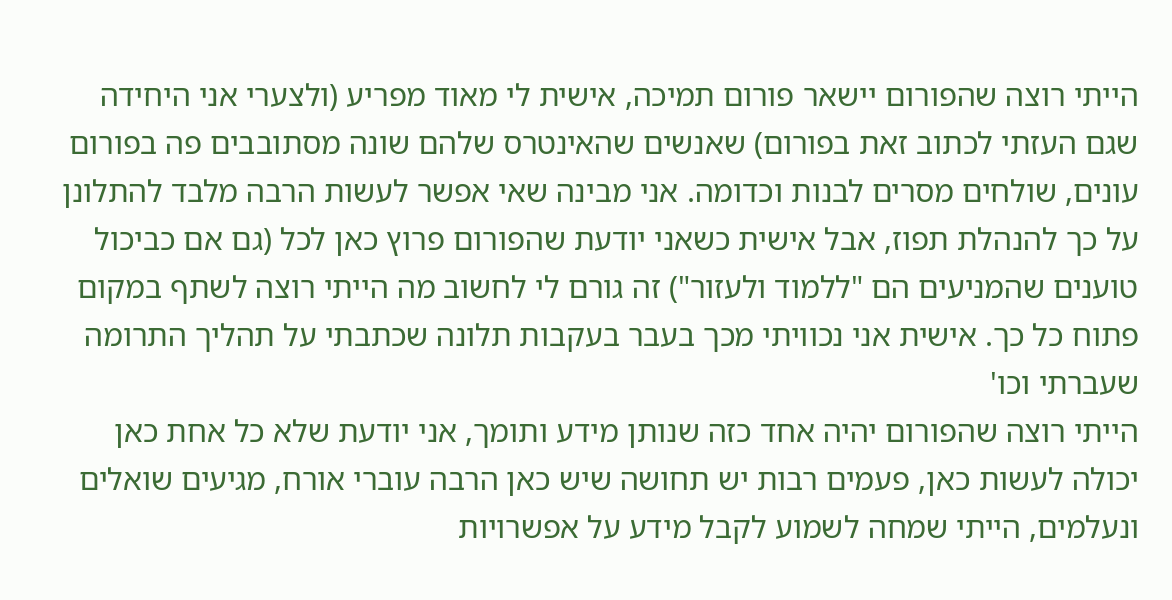הייתי רוצה שהפורום יישאר פורום תמיכה, אישית לי מאוד מפריע (ולצערי אני היחידה שגם העזתי לכתוב זאת בפורום) שאנשים שהאינטרס שלהם שונה מסתובבים פה בפורום עונים, שולחים מסרים לבנות וכדומה. אני מבינה שאי אפשר לעשות הרבה מלבד להתלונן על כך להנהלת תפוז, אבל אישית כשאני יודעת שהפורום פרוץ כאן לכל (גם אם כביכול טוענים שהמניעים הם "ללמוד ולעזור") זה גורם לי לחשוב מה הייתי רוצה לשתף במקום פתוח כל כך. אישית אני נכוויתי מכך בעבר בעקבות תלונה שכתבתי על תהליך התרומה שעברתי וכו'
הייתי רוצה שהפורום יהיה אחד כזה שנותן מידע ותומך, אני יודעת שלא כל אחת כאן יכולה לעשות כאן, פעמים רבות יש תחושה שיש כאן הרבה עוברי אורח, מגיעים שואלים ונעלמים, הייתי שמחה לשמוע לקבל מידע על אפשרויות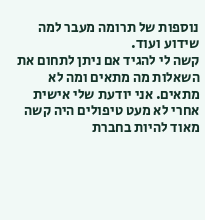נוספות של תרומה מעבר למה שידוע ועוד.
קשה לי להגיד אם ניתן לתחום את השאלות מה מתאים ומה לא מתאים. אני יודעת שלי אישית אחרי לא מעט טיפולים היה קשה מאוד להיות בחברת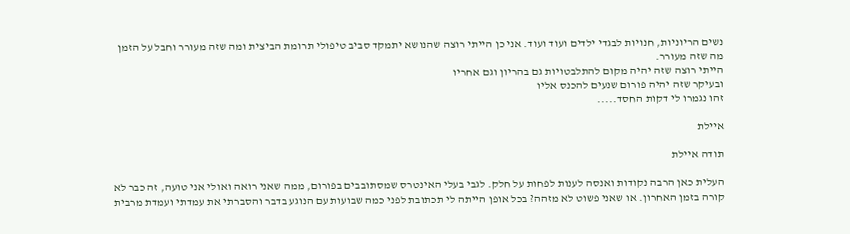נשים הריוניות, חנויות לבגדי ילדים ועוד ועוד. אני כן הייתי רוצה שהנושא יתמקד סביב טיפולי תרומת הביצית ומה שזה מעורר וחבל על הזמן מה שזה מעורר.
הייתי רוצה שזה יהיה מקום להתלבטויות גם בהריון וגם אחריו
ובעיקר שזה יהיה פורום שנעים להכנס אליו
זהו נגמרו לי דקות החסד.....

איילת

תודה איילת

העלית כאן הרבה נקודות ואנסה לענות לפחות על חלק. לגבי בעלי האינטרס שמסתובבים בפורום, ממה שאני רואה ואולי אני טועה, זה כבר לא קורה בזמן האחרון. או שאני פשוט לא מזהה? בכל אופן הייתה לי תכתובת לפני כמה שבועות עם הנוגע בדבר והסברתי את עמדתי ועמדת מרבית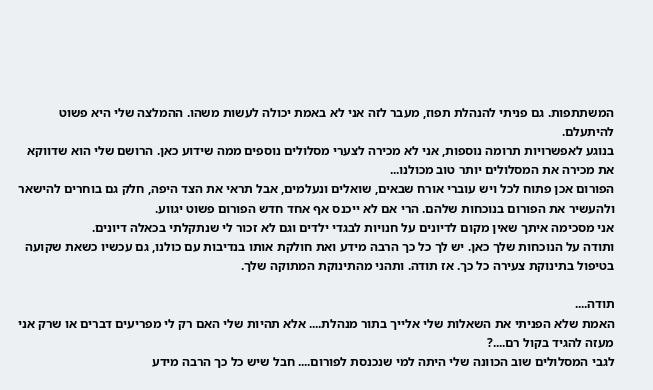המשתתפות. גם פניתי להנהלת תפוז, מעבר לזה אני לא באמת יכולה לעשות משהו. ההמלצה שלי היא פשוט להיתעלם.
בנוגע לאפשרויות תרומה נוספות, אני לא מכירה לצערי מסלולים נוספים ממה שידוע כאן. הרושם שלי הוא שדווקא את מכירה את המסלולים יותר טוב מכולנו...
הפורום אכן פתוח לכל ויש עוברי אורח שבאים, שואלים ונעלמים, אבל תראי את הצד היפה, חלק גם בוחרים להישאר ולהעשיר את הפורום בנוכחות שלהם. הרי אם לא ייכנס אף אחד חדש הפורום פשוט יגווע.
אני מסכימה איתך שאין מקום לדיונים על חנויות לבגדי ילדים וגם לא זכור לי שנתקלתי בכאלה דיונים.
ותודה על הנוכחות שלך כאן. יש לך כל כך הרבה מידע ואת חולקת אותו בנדיבות עם כולנו, גם עכשיו כשאת שקועה בטיפול בתינוקת צעירה כל כך. אז תודה. ותהני מהתינוקת המתוקה שלך.

תודה....
האמת שלא הפניתי את השאלות שלי אלייך בתור מנהלת.... אלא תהיות שלי האם רק לי מפריעים דברים או שרק אני מעזה להגיד בקול רם....?
לגבי המסלולים שוב הכוונה שלי היתה למי שנכנסת לפורום.... חבל שיש כל כך הרבה מידע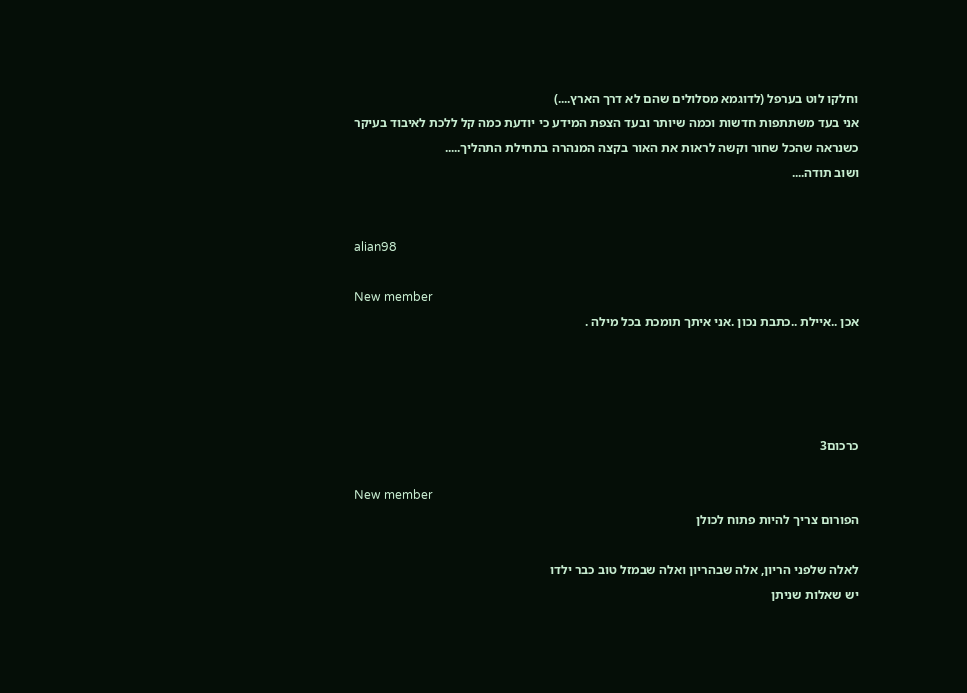וחלקו לוט בערפל (לדוגמא מסלולים שהם לא דרך הארץ....)
אני בעד משתתפות חדשות וכמה שיותר ובעד הצפת המידע כי יודעת כמה קל ללכת לאיבוד בעיקר כשנראה שהכל שחור וקשה לראות את האור בקצה המנהרה בתחילת התהליך.....
ושוב תודה....


alian98

New member
אכן ..איילת ..כתבת נכון .אני איתך תומכת בכל מילה .




כרכום3

New member
הפורום צריך להיות פתוח לכולן

לאלה שלפני הריון, אלה שבהריון ואלה שבמזל טוב כבר ילדו
יש שאלות שניתן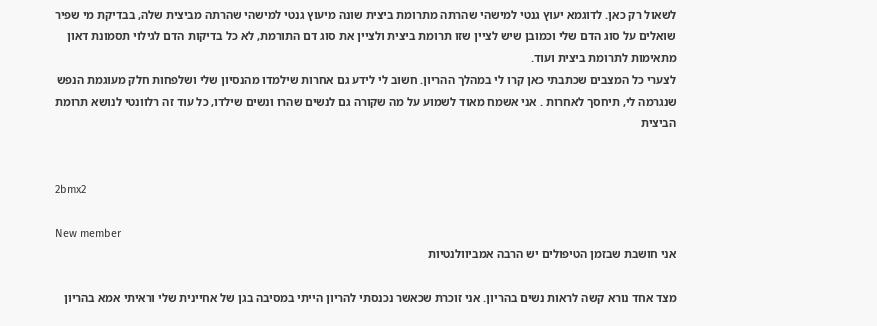לשאול רק כאן. לדוגמא יעוץ גנטי למישהי שהרתה מתרומת ביצית שונה מיעוץ גנטי למישהי שהרתה מביצית שלה, בבדיקת מי שפיר שואלים על סוג הדם שלי וכמובן שיש לציין שזו תרומת ביצית ולציין את סוג דם התורמת, לא כל בדיקות הדם לגילוי תסמונת דאון מתאימות לתרומת ביצית ועוד.
לצערי כל המצבים שכתבתי כאן קרו לי במהלך ההריון. חשוב לי לידע גם אחרות שילמדו מהנסיון שלי ושלפחות חלק מעוגמת הנפש שנגרמה לי, תיחסך לאחרות . אני אשמח מאוד לשמוע על מה שקורה גם לנשים שהרו ונשים שילדו, כל עוד זה רלוונטי לנושא תרומת הביצית


2bmx2

New member
אני חושבת שבזמן הטיפולים יש הרבה אמביוולנטיות

מצד אחד נורא קשה לראות נשים בהריון. אני זוכרת שכאשר נכנסתי להריון הייתי במסיבה בגן של אחיינית שלי וראיתי אמא בהריון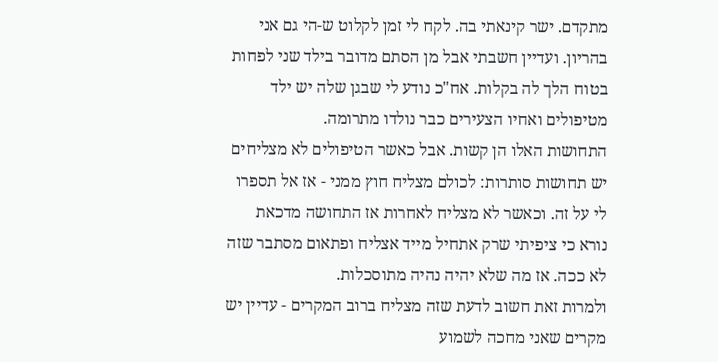מתקדם. ישר קינאתי בה. לקח לי זמן לקלוט ש-הי גם אני בהריון. ועדיין חשבתי אבל מן הסתם מדובר בילד שני לפחות בטוח הלך לה בקלות. אח"כ נודע לי שבגן שלה יש ילד מטיפולים ואחיו הצעירים כבר נולדו מתרומה.
התחושות האלו הן קשות. אבל כאשר הטיפולים לא מצליחים יש תחושות סותרות: לכולם מצליח חוץ ממני - אז אל תספרו לי על זה. וכאשר לא מצליח לאחרות אז התחושה מדכאת נורא כי ציפיתי שרק אתחיל מייד אצליח ופתאום מסתבר שזה לא ככה. אז מה שלא יהיה נהיה מתוסכלות.
ולמרות זאת חשוב לדעת שזה מצליח ברוב המקרים - עדיין יש מקרים שאני מחכה לשמוע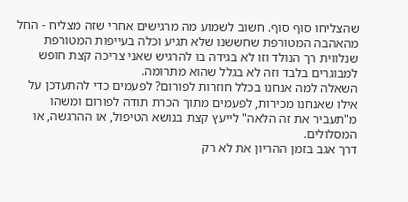שהצליחו סוף סוף. חשוב לשמוע מה מרגישים אחרי שזה מצליח - החל מהאהבה המטורפת שחששנו שלא תגיע וכלה בעייפות המטורפת שנלווית רך הנולד וזו לא בגידה בו להרגיש שאני צריכה קצת חופש למבוגרים בלבד וזה לא בגלל שהוא מתרומה.
השאלה למה אנחנו בכלל חוזרות לפורום? לפעמים כדי להתעדכן על אילו שאנחנו מכירות, לפעמים מתוך הכרת תודה לפורום ומשהו מ"תעביר את זה הלאה" לייעץ קצת בנושא הטיפול, או ההרגשה, או המסלולים.
דרך אגב בזמן ההריון את לא רק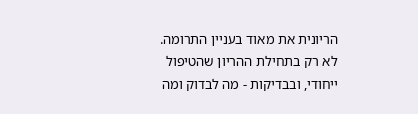הריונית את מאוד בעניין התרומה. לא רק בתחילת ההריון שהטיפול ייחודי, ובבדיקות - מה לבדוק ומה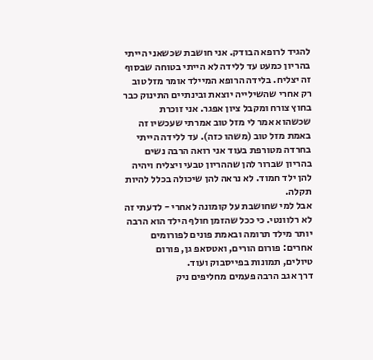להגיד לרופא הבודק. אני חושבת שכשאני הייתי בהריון כמעט עד ללידה לא הייתי בטוחה שבסוף זה יצליח. בלידה הרופא המיילד אומר מזל טוב רק אחרי שהשילייה יוצאת ובינתיים התינוק כבר בחוץ צורח ומקבל ציון אפגר. אני זוכרת שכשהוא אמר לי מזל טוב אמרתי שעכשיו זה באמת מזל טוב (משהו כזה). עד ללידה הייתי בחרדה מטורפת בעוד אני רואה הרבה נשים בהריון שברור להן שההריון טבעי ויצליח ויהיה להן ילד חמוד. לא נראה להן שיכולה בכלל להיות תקלה.
אבל למי שחושבת על קומונה לאחרי - לדעתי זה לא רלוונטי. כי ככל שהזמן חולף הילד הוא הרבה יותר מילד תרומה ובאמת פונים לפורומים אחרים: פורום הורים, ואטסאפ גן, פורום טיולים, תמונות בפייסבוק ועוד.
דרך אגב הרבה פעמים מחליפים ניק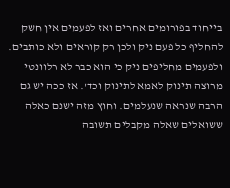בייחוד בפורומים אחרים ואז לפעמים אין חשק להחליף כל פעם ניק ולכן רק קוראים ולא כותבים. ולפעמים מחליפים ניק כי הוא כבר לא רלוונטי מרוצה תינוק לאמא לתינוק וכד'. אז ככה יש גם הרבה שנראה שנעלמים. וחוץ מזה ישנם כאלה ששואלים שאלה מקבלים תשובה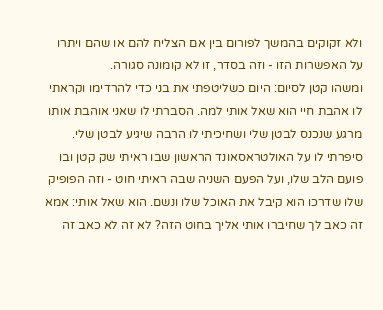ולא זקוקים בהמשך לפורום בין אם הצליח להם או שהם ויתרו על האפשרות הזו - וזה בסדר, זו לא קומונה סגורה.
ומשהו קטן לסיום: היום כשליטפתי את בני כדי להרדימו וקראתי לו אהבת חיי הוא שאל אותי למה. הסברתי לו שאני אוהבת אותו מרגע שנכנס לבטן שלי ושחיכיתי לו הרבה שיגיע לבטן שלי. סיפרתי לו על האולטראסאונד הראשון שבו ראיתי שק קטן ובו פועם הלב שלו, ועל הפעם השניה שבה ראיתי חוט - וזה הפופיק שלו שדרכו הוא קיבל את האוכל שלו ונשם. הוא שאל אותי: אמא זה כאב לך שחיברו אותי אליך בחוט הזה? לא זה לא כאב זה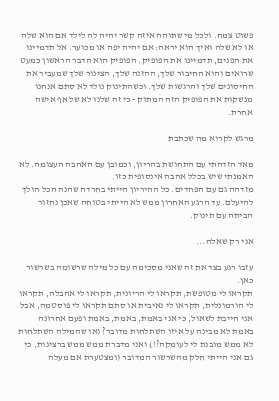פשוט צמח. ולכל מי שתוהה איזה קשר יהיה לה לילד אם הוא שלה או לא שלה ואיך הוא יראה: אם יהיה יפה או מכוער. אל תדמיינו את הפנים, תדמיינו את הפופיק. הפופיק הוא הדבר הראשון כמעט שרואים והוא החיבור שלך, ההזנה שלך, הצינור שלך שמעביר את החיסונים שלך והרגשות שלך. וכשהתינוק נולד לא סתם אנחנו מנשקות את הפופיק הזה המתוק - כי זה שלנו לא של אף אישה אחרת.

מרגש לקרוא מה שכתבת

מאד הזדהתי עם התחושת בהריון, וכמובן עם האהבה העצומה. לא האמנתי שיש בכלל אהבה אינסופית כזו.
מזדהה גם עם הפחדים. כל ההיריון הייתי בחרדה שהנה הכל הולך להיעלם. עד הרגע האחרון ממש לא הייתי בטוחה שאכן נחזור הביתה עם תינוק.

אני רק שאלה...

עזבו רגע בצד את זה שאני מסכימה עם כל מילה שרשומה בשרשור כאן.
תקראו לי מטופשת, תקראו לי הריונית, תקראו לי אהבלה, תקראו לי הורמונלית, תקראו לי נאיבית או סתם תקראו לי פוסטמה, אבל אני חייבת לשאול, כי אני באמת, באמת, באמת ופעם אחרונה באמת לא מבינה על איזו השתלחות מדובר? (או שהמילה השתלחות לא ממש מובנת לי לעומקה?!) ואני מדברת ממש ממש ברצינות, כי גם אני הייתי חלק מהשרשור המדובר (ומצטערת אם מעלה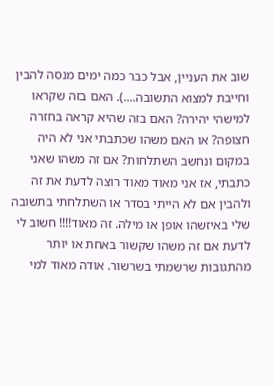שוב את העניין, אבל כבר כמה ימים מנסה להבין וחייבת למצוא התשובה....). האם בזה שקראו למישהי יהירה? האם בזה שהיא קראה בחזרה חצופה? או האם משהו שכתבתי אני לא היה במקום ונחשב השתלחות? אם זה משהו שאני כתבתי, אז אני מאוד מאוד רוצה לדעת את זה ולהבין אם לא הייתי בסדר או השתלחתי בתשובה שלי באיזשהו אופן או מילה. זה מאוד!!!! חשוב לי לדעת אם זה משהו שקשור באחת או יותר מהתגובות שרשמתי בשרשור. אודה מאוד למי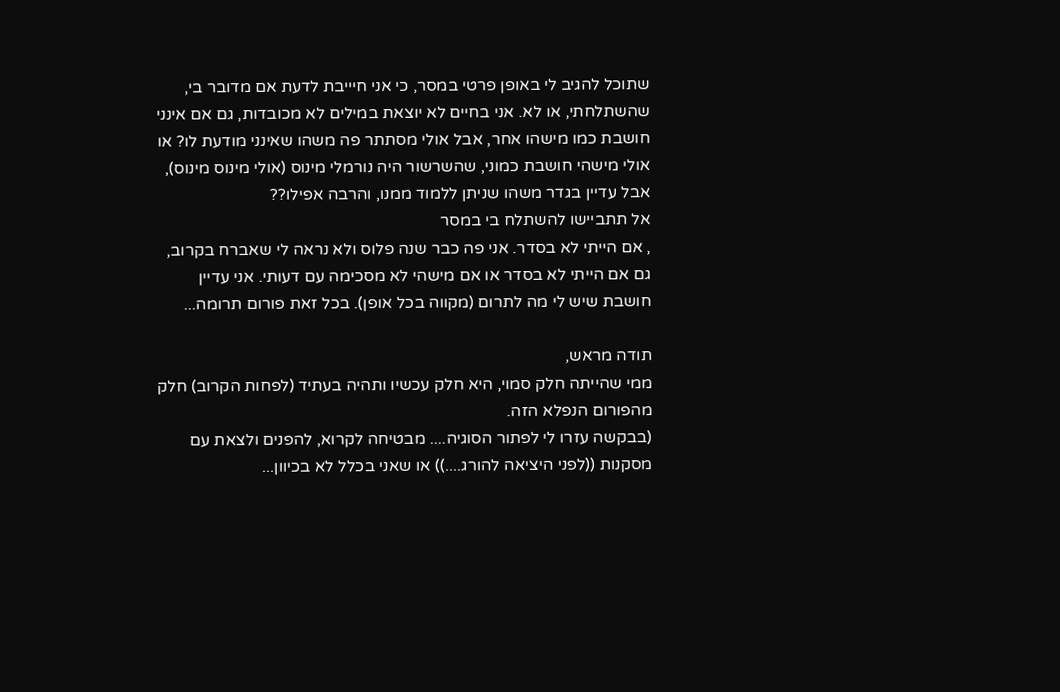שתוכל להגיב לי באופן פרטי במסר, כי אני חיייבת לדעת אם מדובר בי, שהשתלחתי, או לא. אני בחיים לא יוצאת במילים לא מכובדות, גם אם אינני חושבת כמו מישהו אחר, אבל אולי מסתתר פה משהו שאינני מודעת לו? או אולי מישהי חושבת כמוני, שהשרשור היה נורמלי מינוס (אולי מינוס מינוס), אבל עדיין בגדר משהו שניתן ללמוד ממנו, והרבה אפילו??
אל תתביישו להשתלח בי במסר
, אם הייתי לא בסדר. אני פה כבר שנה פלוס ולא נראה לי שאברח בקרוב, גם אם הייתי לא בסדר או אם מישהי לא מסכימה עם דעותי. אני עדיין חושבת שיש לי מה לתרום (מקווה בכל אופן). בכל זאת פורום תרומה...

תודה מראש,
ממי שהייתה חלק סמוי, היא חלק עכשיו ותהיה בעתיד (לפחות הקרוב) חלק מהפורום הנפלא הזה.
(בבקשה עזרו לי לפתור הסוגיה.... מבטיחה לקרוא, להפנים ולצאת עם מסקנות ((לפני היציאה להורג....)) או שאני בכלל לא בכיוון...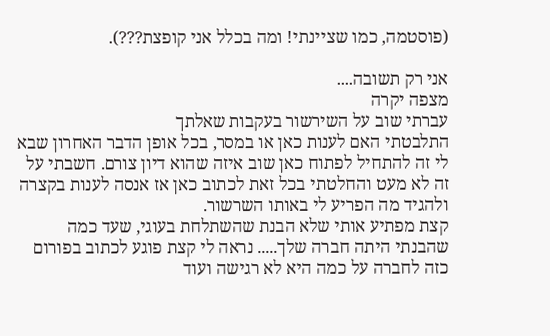(פוסטמה, כמו שציינתי! ומה בכלל אני קופצת???).

אני רק תשובה....
מצפה יקרה
עברתי שוב על השירשור בעקבות שאלתך
התלבטתי האם לענות כאן או במסר, בכל אופן הדבר האחרון שבא לי זה להתחיל לפתוח כאן שוב איזה שהוא דיון צורם. חשבתי על זה לא מעט והחלטתי בכל זאת לכתוב כאן אז אנסה לענות בקצרה ולהגיד מה הפריע לי באותו השרשור.
קצת מפתיע אותי שלא הבנת שהשתלחת בעוגי, שעד כמה שהבנתי היתה חברה שלך..... נראה לי קצת פוגע לכתוב בפורום כזה לחברה על כמה היא לא רגישה ועוד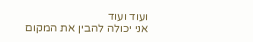ועוד ועוד
אני יכולה להבין את המקום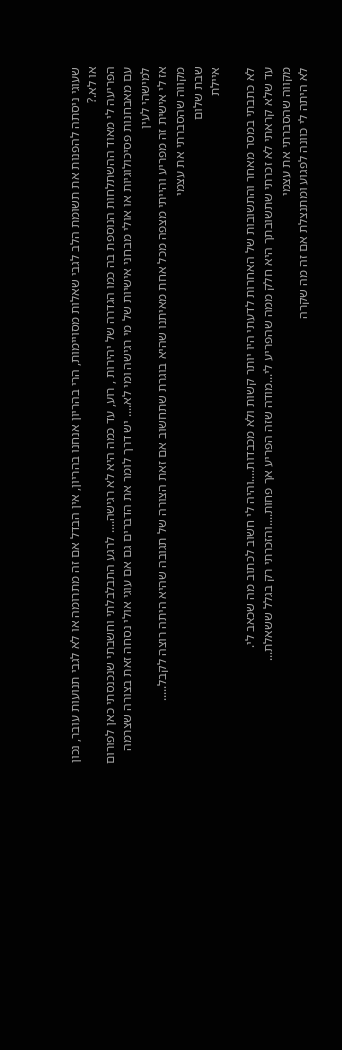שעוגי ניסתה להפנות את תשומת הלב לגבי שאלות מסויימות, הרי בהריון אנחנו בהריון, אין הבדל אם זה מתרומה או לא לגבי תנועות עובר, נכון או לא.?
הפריעה לי מאוד ההשתלחות הנוספת בה כמו הגדרה של יהירות , רוע, עד כמה היא לא רגישה.... לרגע התבלבלתי וחשבתי שנכנסתי כאן לפורום עם מאבחנות פסיכולוגיות או אולי מבחני אישיות של מי רגישה ומי לא.... יש דרך לומר את הדברים גם אם עוגי אולי נסחה זאת בצורה שצרמה למישהי לעין
אז לי אישית זה מפריע והייתי מצפה מכל אחת מאיתנו שהיא בוגרת שתחשוב אם זאת הצורה של תגובה שהיא היתה רוצה לקבל.....
מקווה שהסברתי את עצמי
שבת שלום
איילת

לא כתבתי במסר מאחר והתשובות של האחרות לדעתי היו יותר קשות ולא מכבדות....והיה לי חשוב לכתוב מה שכאב לי.
עד שלא קראתי לא זכרתי שתשובתך היא חלק ממה שהפריע לי...מודה שזה הפריע אך פחות....והזכרתי רק בגלל ששאלת...
מקווה שהסברתי את עצמי
לא היתה לי כוונה לפגוע ומתנצלת אם זה מה שקרה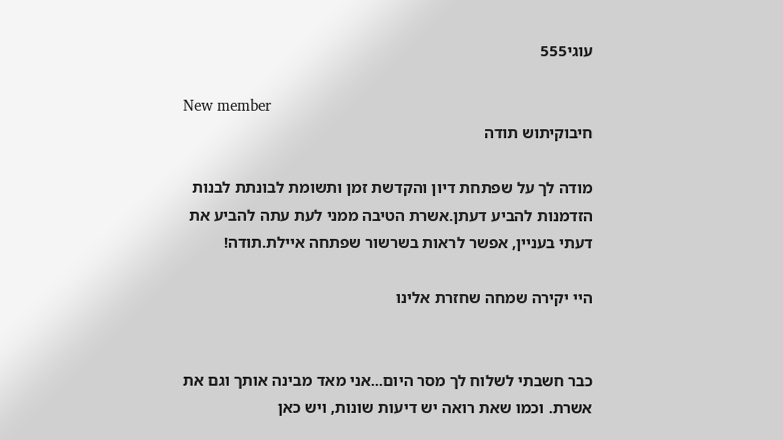עוגי555

New member
חיבוקיתוש תודה

מודה לך על שפתחת דיון והקדשת זמן ותשומת לבונתת לבנות הזדמנות להביע דעתן.אשרת הטיבה ממני לעת עתה להביע את דעתי בעניין, אפשר לראות בשרשור שפתחה איילת.תודה!

היי יקירה שמחה שחזרת אלינו


כבר חשבתי לשלוח לך מסר היום...אני מאד מבינה אותך וגם את אשרת. וכמו שאת רואה יש דיעות שונות, ויש כאן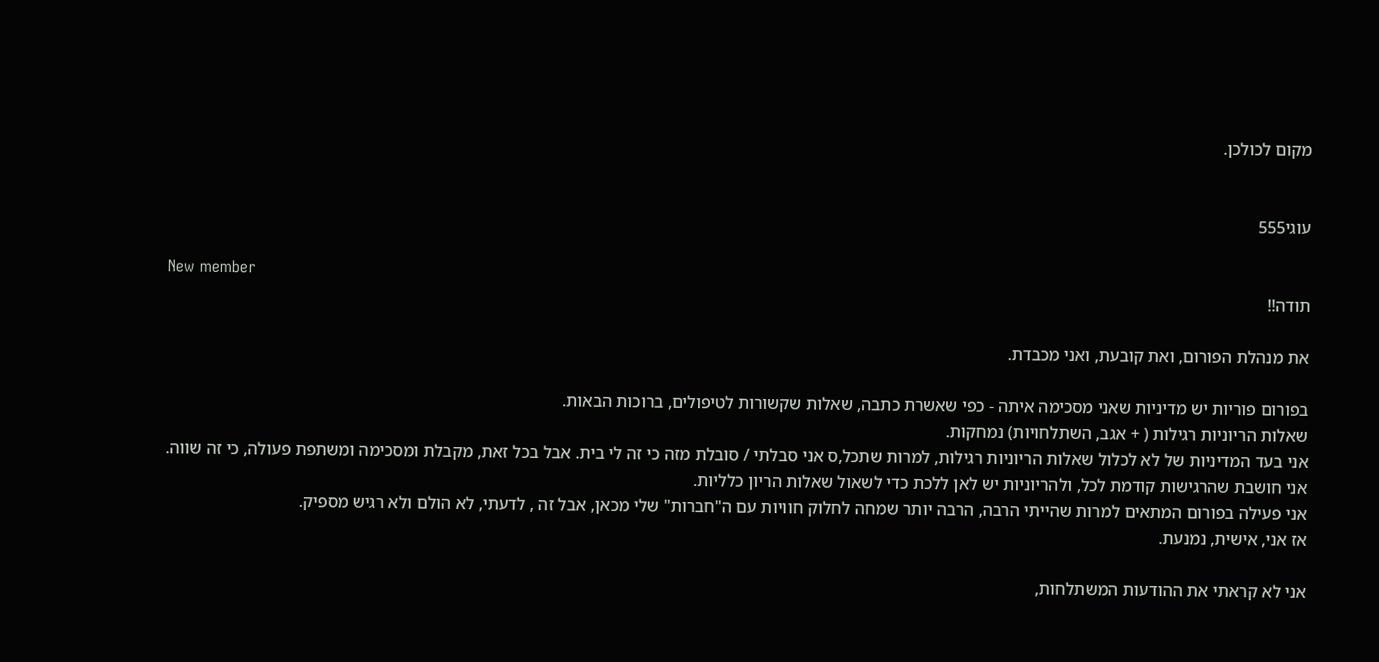מקום לכולכן.


עוגי555

New member
תודה!!

את מנהלת הפורום, ואת קובעת, ואני מכבדת.

בפורום פוריות יש מדיניות שאני מסכימה איתה - כפי שאשרת כתבה, שאלות שקשורות לטיפולים, ברוכות הבאות.
שאלות הריוניות רגילות ( + אגב, השתלחויות) נמחקות.
אני בעד המדיניות של לא לכלול שאלות הריוניות רגילות, למרות שתכל,ס אני סבלתי / סובלת מזה כי זה לי בית. אבל בכל זאת, מקבלת ומסכימה ומשתפת פעולה, כי זה שווה.
אני חושבת שהרגישות קודמת לכל, ולהריוניות יש לאן ללכת כדי לשאול שאלות הריון כלליות.
אני פעילה בפורום המתאים למרות שהייתי הרבה, הרבה יותר שמחה לחלוק חוויות עם ה"חברות" שלי מכאן, אבל זה , לדעתי, לא הולם ולא רגיש מספיק.
אז אני, אישית, נמנעת.

אני לא קראתי את ההודעות המשתלחות,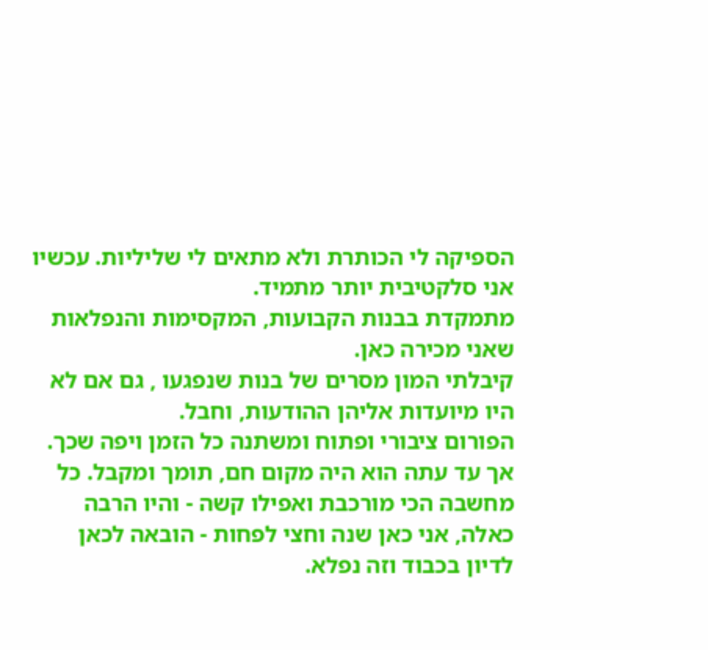הספיקה לי הכותרת ולא מתאים לי שליליות. עכשיו אני סלקטיבית יותר מתמיד.
מתמקדת בבנות הקבועות, המקסימות והנפלאות שאני מכירה כאן.
קיבלתי המון מסרים של בנות שנפגעו , גם אם לא היו מיועדות אליהן ההודעות, וחבל.
הפורום ציבורי ופתוח ומשתנה כל הזמן ויפה שכך.
אך עד עתה הוא היה מקום חם, תומך ומקבל. כל מחשבה הכי מורכבת ואפילו קשה - והיו הרבה כאלה, אני כאן שנה וחצי לפחות - הובאה לכאן לדיון בכבוד וזה נפלא.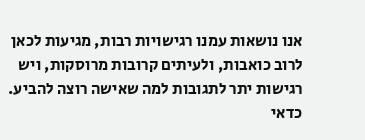אנו נושאות עמנו רגישויות רבות, מגיעות לכאן לרוב כואבות, ולעיתים קרובות מרוסקות, ויש רגישות יתר לתגובות למה שאישה רוצה להביע.
כדאי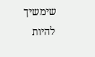שימשיך להיות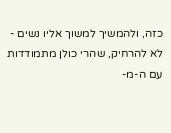כזה, ולהמשיך למשוך אליו נשים - לא להרחיק, שהרי כולן מתמודדות עם ה-מ-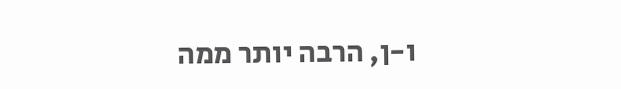ו-ן, הרבה יותר ממה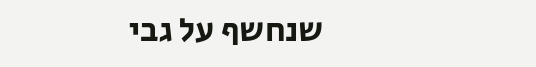שנחשף על גבי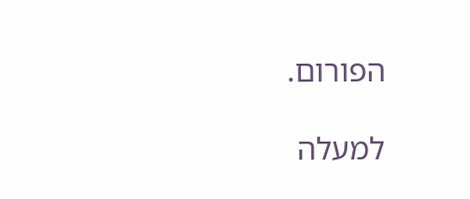הפורום.

למעלה